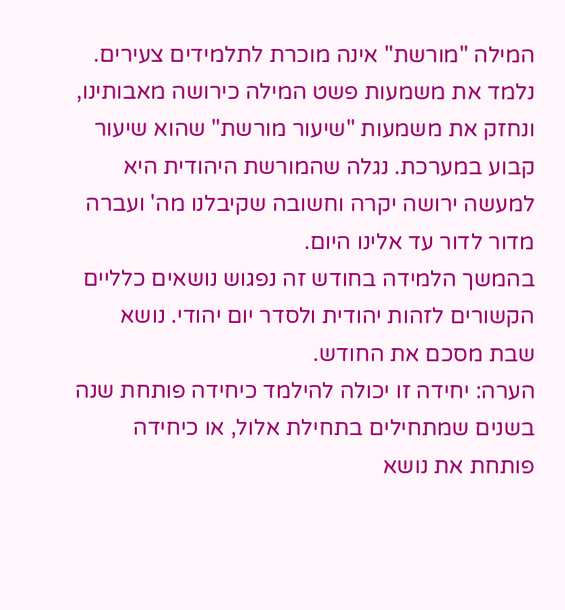המילה "מורשת" אינה מוכרת לתלמידים צעירים. נלמד את משמעות פשט המילה כירושה מאבותינו, ונחזק את משמעות "שיעור מורשת" שהוא שיעור קבוע במערכת. נגלה שהמורשת היהודית היא למעשה ירושה יקרה וחשובה שקיבלנו מה' ועברה מדור לדור עד אלינו היום.
בהמשך הלמידה בחודש זה נפגוש נושאים כלליים הקשורים לזהות יהודית ולסדר יום יהודי. נושא שבת מסכם את החודש.
הערה: יחידה זו יכולה להילמד כיחידה פותחת שנה בשנים שמתחילים בתחילת אלול, או כיחידה פותחת את נושא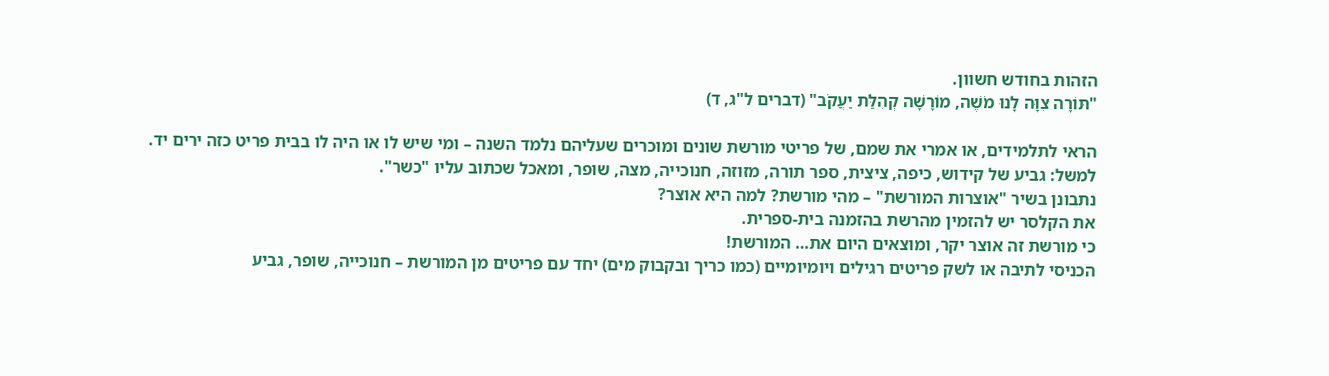הזהות בחודש חשוון.
"תּוֹרָה צִוָּה לָנוּ מֹשֶׁה, מוֹרָשָׁה קְהִלַּת יַעֲקֹב" (דברים ל"ג, ד)

הראי לתלמידים, או אמרי את שמם, של פריטי מורשת שונים ומוכרים שעליהם נלמד השנה – ומי שיש לו או היה לו בבית פריט כזה ירים יד.
למשל: גביע של קידוש, כיפה, ציצית, ספר תורה, מזוזה, חנוכייה, מצה, שופר, ומאכל שכתוב עליו "כשר".
נתבונן בשיר "אוצרות המורשת" – מהי מורשת? למה היא אוצר?
את הקלסר יש להזמין מהרשת בהזמנה בית-ספרית.
כי מורשת זה אוצר יקר, ומוצאים היום את… המורשת!
הכניסי לתיבה או לשק פריטים רגילים ויומיומיים (כמו כריך ובקבוק מים) יחד עם פריטים מן המורשת – חנוכייה, שופר, גביע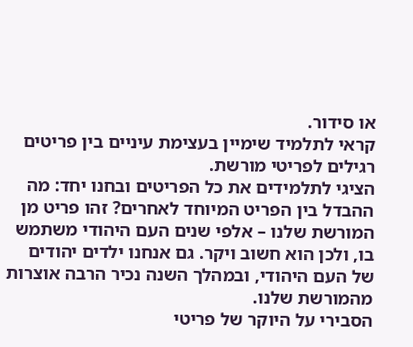או סידור.
קראי לתלמיד שימיין בעצימת עיניים בין פריטים רגילים לפריטי מורשת.
הציגי לתלמידים את כל הפריטים ובחנו יחד: מה ההבדל בין הפריט המיוחד לאחרים? זהו פריט מן המורשת שלנו – אלפי שנים העם היהודי משתמש בו, ולכן הוא חשוב ויקר. גם אנחנו ילדים יהודים של העם היהודי, ובמהלך השנה נכיר הרבה אוצרות מהמורשת שלנו.
הסבירי על היוקר של פריטי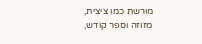מורשת כמו ציצית, מזוזה וספר קודש,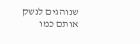שנוהגים לנשק אותם כמו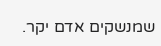שמנשקים אדם יקר.